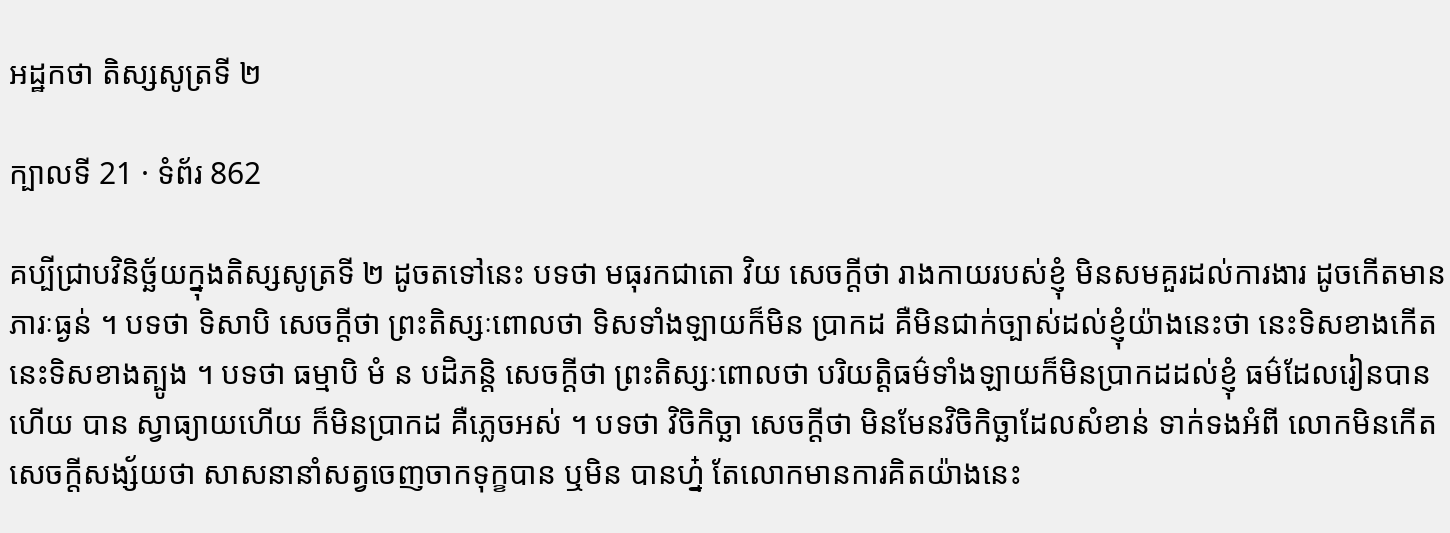អដ្ឋកថា តិស្សសូត្រទី ២

ក្បាលទី 21 · ទំព័រ 862

គប្បីជ្រាបវិនិច្ឆ័យក្នុងតិស្សសូត្រទី ២ ដូចតទៅនេះ បទថា មធុរកជាតោ វិយ សេចក្តីថា រាងកាយរបស់ខ្ញុំ មិនសមគួរដល់ការងារ ដូចកើតមានភារៈធ្ងន់ ។ បទថា ទិសាបិ សេចក្តីថា ព្រះតិស្សៈពោលថា ទិសទាំងឡាយក៏មិន ប្រាកដ គឺមិនជាក់ច្បាស់ដល់ខ្ញុំយ៉ាងនេះថា នេះទិសខាងកើត នេះទិសខាងត្បូង ។ បទថា ធម្មាបិ មំ ន បដិភន្តិ សេចក្តីថា ព្រះតិស្សៈពោលថា បរិយត្តិធម៌ទាំងឡាយក៏មិនប្រាកដដល់ខ្ញុំ ធម៌ដែលរៀនបានហើយ បាន ស្វាធ្យាយហើយ ក៏មិនប្រាកដ គឺភ្លេចអស់ ។ បទថា វិចិកិច្ឆា សេចក្តីថា មិនមែនវិចិកិច្ឆាដែលសំខាន់ ទាក់ទងអំពី លោកមិនកើតសេចក្តីសង្ស័យថា សាសនានាំសត្វចេញចាកទុក្ខបាន ឬមិន បានហ្ន៎ តែលោកមានការគិតយ៉ាងនេះ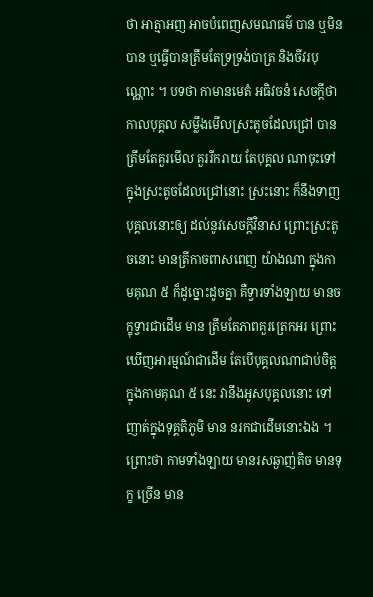ថា អាត្មាអញ អាចបំពេញសមណធម៌ បាន ឬមិនបាន ឬធ្វើបានត្រឹមតែទ្រទ្រង់បាត្រ និងចីវរបុណ្ណោះ ។ បទថា កាមានមេតំ អធិវចនំ សេចក្តីថា កាលបុគ្គល សម្លឹងមើលស្រះតូចដែលជ្រៅ បានត្រឹមតែគួរមើល គួររីករាយ តែបុគ្គល ណាចុះទៅក្នុងស្រះតូចដែលជ្រៅនោះ ស្រះនោះ ក៏នឹងទាញបុគ្គលនោះឲ្យ ដល់នូវសេចក្តីវិនាស ព្រោះស្រះតូចនោះ មានត្រីកាចពាសពេញ យ៉ាងណា ក្នុងកាមគុណ ៥ ក៏ដូច្នោះដូចគ្នា គឺទ្វារទាំងឡាយ មានចក្ខុទ្វារជាដើម មាន ត្រឹមតែភាពគួរត្រេកអរ ព្រោះឃើញអារម្មណ៍ជាដើម តែបើបុគ្គលណាជាប់ចិត្ត ក្នុងកាមគុណ ៥ នេះ វានឹងអូសបុគ្គលនោះ ទៅញាត់ក្នុងទុគ្គតិភូមិ មាន នរកជាដើមនោះឯង ។ ព្រោះថា កាមទាំងឡាយ មានរសឆ្ងាញ់តិច មានទុក្ខ ច្រើន មាន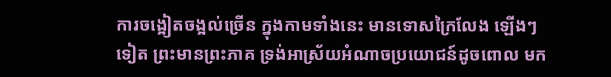ការចង្អៀតចង្អល់ច្រើន ក្នុងកាមទាំងនេះ មានទោសក្រៃលែង ឡើងៗ ទៀត ព្រះមានព្រះភាគ ទ្រង់អាស្រ័យអំណាចប្រយោជន៍ដូចពោល មក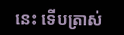នេះ ទើបត្រាស់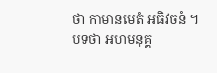ថា កាមានមេតំ អធិវចនំ ។ បទថា អហមនុគ្គ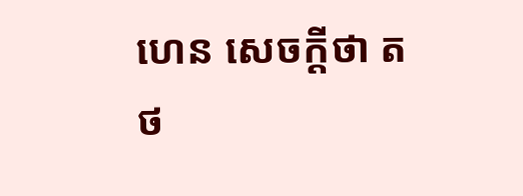ហេន សេចក្តីថា តថ